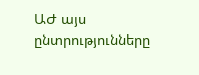ԱԺ այս ընտրությունները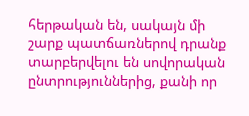հերթական են, սակայն մի շարք պատճառներով դրանք տարբերվելու են սովորական ընտրություններից, քանի որ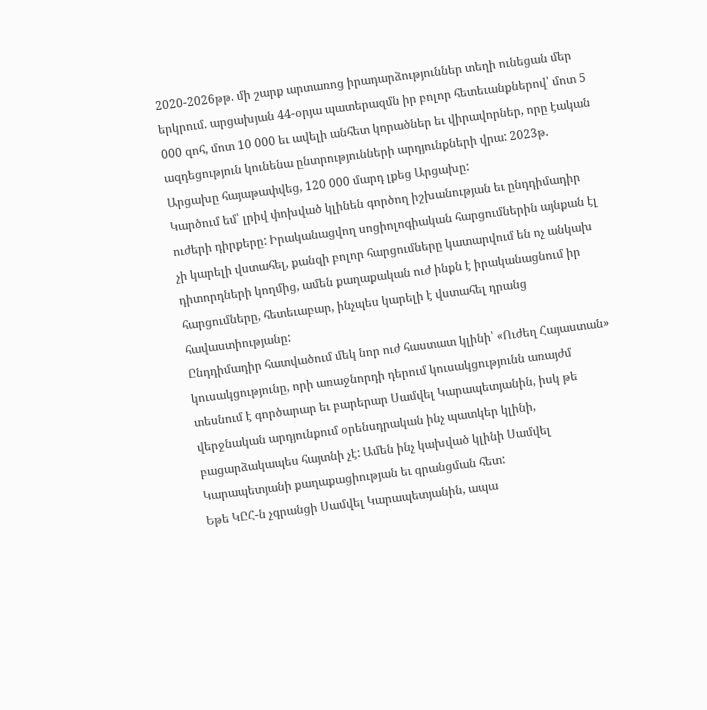2020-2026թթ. մի շարք արտառոց իրադարձություններ տեղի ունեցան մեր երկրում. արցախյան 44-օրյա պատերազմն իր բոլոր հետեւանքներով՝ մոտ 5 000 զոհ, մոտ 10 000 եւ ավելի անհետ կորածներ եւ վիրավորներ, որը էական ազդեցություն կունենա ընտրությունների արդյունքների վրա: 2023թ. Արցախը հայաթափվեց, 120 000 մարդ լքեց Արցախը:
Կարծում եմ՝ լրիվ փոխված կլինեն գործող իշխանության եւ ընդդիմադիր ուժերի դիրքերը: Իրականացվող սոցիոլոգիական հարցումներին այնքան էլ չի կարելի վստահել, քանզի բոլոր հարցումները կատարվում են ոչ անկախ դիտորդների կողմից, ամեն քաղաքական ուժ ինքն է իրականացնում իր հարցումները, հետեւաբար, ինչպես կարելի է վստահել դրանց հավաստիությանը:
Ընդդիմադիր հատվածում մեկ նոր ուժ հաստատ կլինի՝ «Ուժեղ Հայաստան» կուսակցությունը, որի առաջնորդի դերում կուսակցությունն առայժմ տեսնում է գործարար եւ բարերար Սամվել Կարապետյանին, իսկ թե վերջնական արդյունքում օրենսդրական ինչ պատկեր կլինի, բացարձակապես հայտնի չէ: Ամեն ինչ կախված կլինի Սամվել Կարապետյանի քաղաքացիության եւ գրանցման հետ:
Եթե ԿԸՀ-ն չգրանցի Սամվել Կարապետյանին, ապա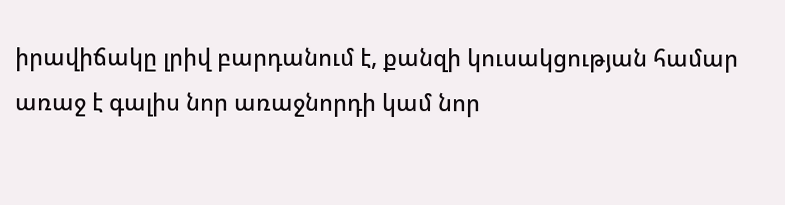իրավիճակը լրիվ բարդանում է, քանզի կուսակցության համար առաջ է գալիս նոր առաջնորդի կամ նոր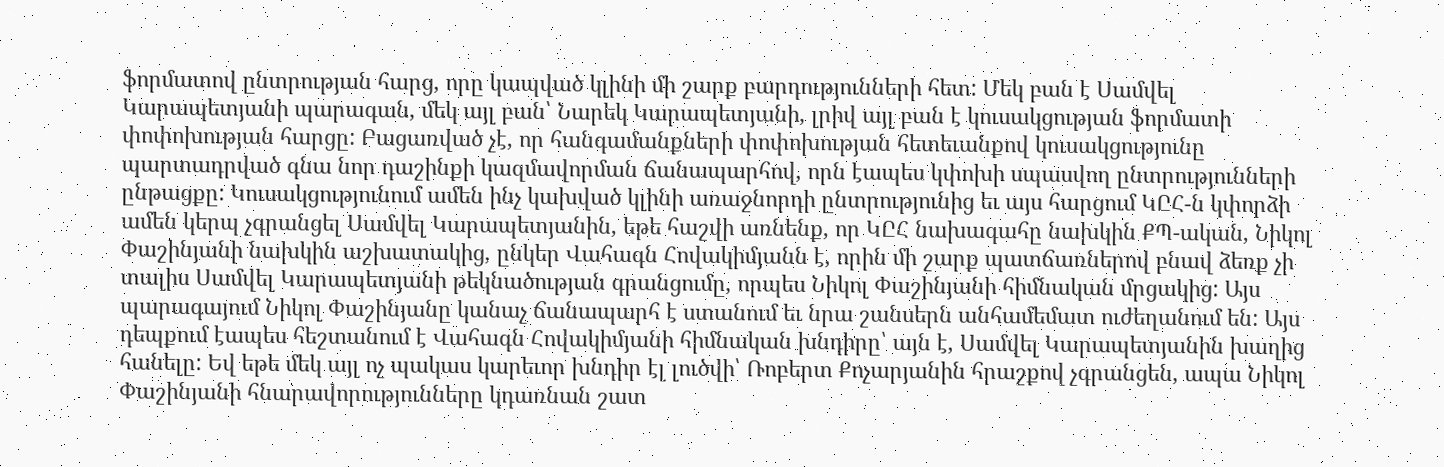ֆորմատով ընտրության հարց, որը կապված կլինի մի շարք բարդությունների հետ: Մեկ բան է Սամվել Կարապետյանի պարագան, մեկ այլ բան՝ Նարեկ Կարապետյանի, լրիվ այլ բան է կուսակցության ֆորմատի փոփոխության հարցը: Բացառված չէ, որ հանգամանքների փոփոխության հետեւանքով կուսակցությունը պարտադրված գնա նոր դաշինքի կազմավորման ճանապարհով, որն էապես կփոխի սպասվող ընտրությունների ընթացքը: Կուսակցությունում ամեն ինչ կախված կլինի առաջնորդի ընտրությունից եւ այս հարցում ԿԸՀ-ն կփորձի ամեն կերպ չգրանցել Սամվել Կարապետյանին, եթե հաշվի առնենք, որ ԿԸՀ նախագահը նախկին ՔՊ-ական, Նիկոլ Փաշինյանի նախկին աշխատակից, ընկեր Վահագն Հովակիմյանն է, որին մի շարք պատճառներով բնավ ձեռք չի տալիս Սամվել Կարապետյանի թեկնածության գրանցումը, որպես Նիկոլ Փաշինյանի հիմնական մրցակից: Այս պարագայում Նիկոլ Փաշինյանը կանաչ ճանապարհ է ստանում եւ նրա շանսերն անհամեմատ ուժեղանում են: Այս դեպքում էապես հեշտանում է Վահագն Հովակիմյանի հիմնական խնդիրը՝ այն է, Սամվել Կարապետյանին խաղից հանելը: Եվ եթե մեկ այլ ոչ պակաս կարեւոր խնդիր էլ լուծվի՝ Ռոբերտ Քոչարյանին հրաշքով չգրանցեն, ապա Նիկոլ Փաշինյանի հնարավորությունները կդառնան շատ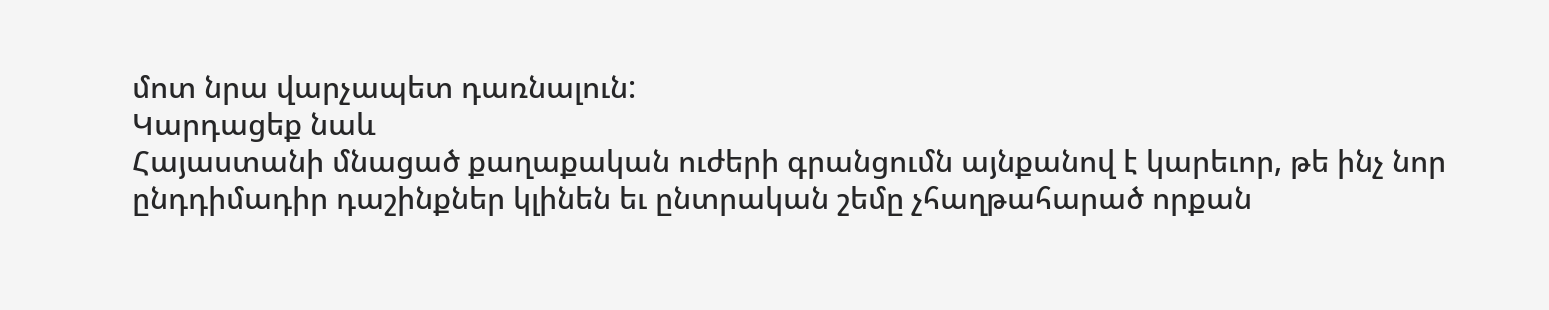մոտ նրա վարչապետ դառնալուն:
Կարդացեք նաև
Հայաստանի մնացած քաղաքական ուժերի գրանցումն այնքանով է կարեւոր, թե ինչ նոր ընդդիմադիր դաշինքներ կլինեն եւ ընտրական շեմը չհաղթահարած որքան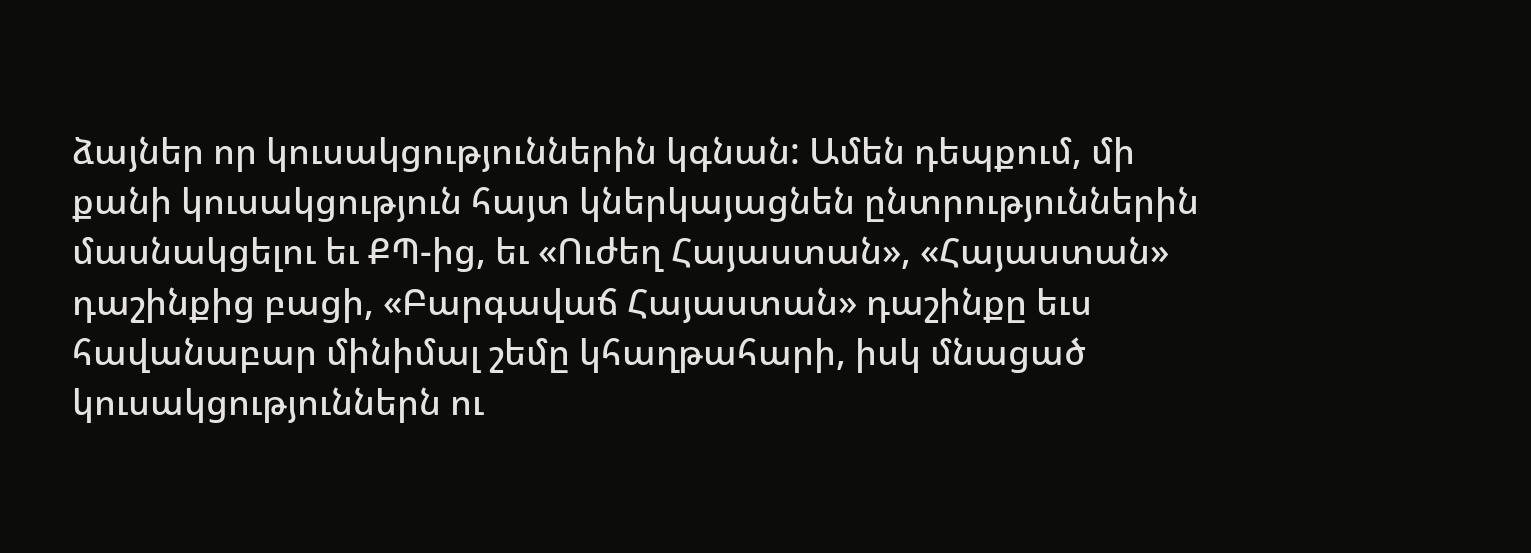ձայներ որ կուսակցություններին կգնան: Ամեն դեպքում, մի քանի կուսակցություն հայտ կներկայացնեն ընտրություններին մասնակցելու եւ ՔՊ-ից, եւ «Ուժեղ Հայաստան», «Հայաստան» դաշինքից բացի, «Բարգավաճ Հայաստան» դաշինքը եւս հավանաբար մինիմալ շեմը կհաղթահարի, իսկ մնացած կուսակցություններն ու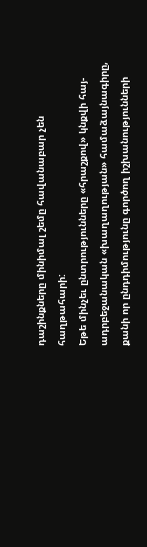դաշինքները մինիմալ շեմը հավանաբար չեն հաղթահարի:
Եթե մինչեւ ընտրությունները «հրաշքով» կնքվի հայ-ադրբեջանական «խաղաղության» համաձայնագիրը, քանի որ ընդդիմությունը գործող իշխանությունների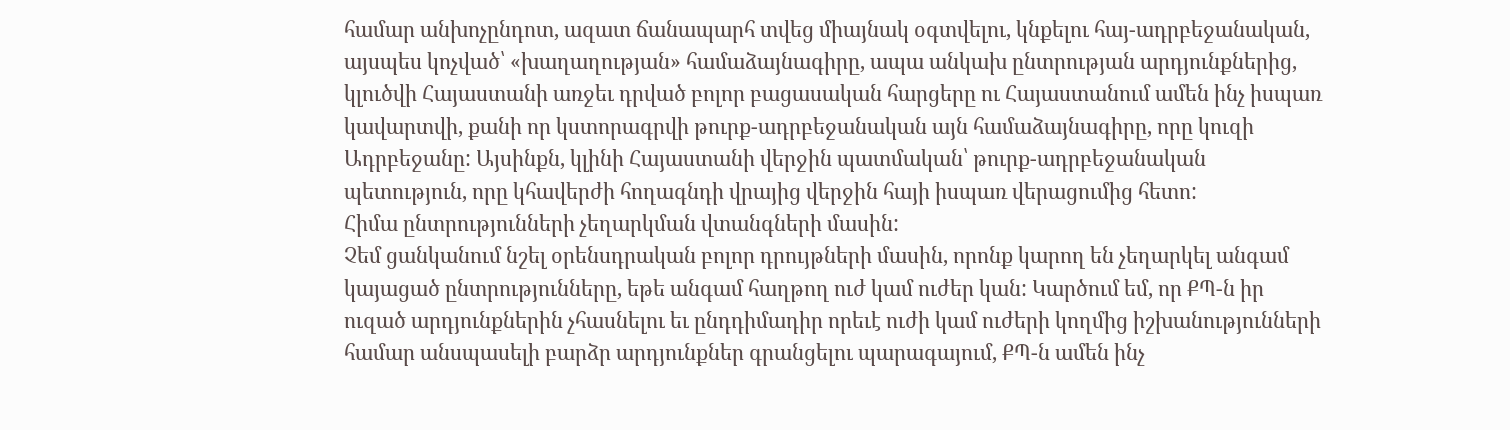համար անխոչընդոտ, ազատ ճանապարհ տվեց միայնակ օգտվելու, կնքելու հայ-ադրբեջանական, այսպես կոչված՝ «խաղաղության» համաձայնագիրը, ապա անկախ ընտրության արդյունքներից, կլուծվի Հայաստանի առջեւ դրված բոլոր բացասական հարցերը ու Հայաստանում ամեն ինչ իսպառ կավարտվի, քանի որ կստորագրվի թուրք-ադրբեջանական այն համաձայնագիրը, որը կուզի Ադրբեջանը: Այսինքն, կլինի Հայաստանի վերջին պատմական՝ թուրք-ադրբեջանական պետություն, որը կհավերժի հողագնդի վրայից վերջին հայի իսպառ վերացումից հետո:
Հիմա ընտրությունների չեղարկման վտանգների մասին:
Չեմ ցանկանում նշել օրենսդրական բոլոր դրույթների մասին, որոնք կարող են չեղարկել անգամ կայացած ընտրությունները, եթե անգամ հաղթող ուժ կամ ուժեր կան: Կարծում եմ, որ ՔՊ-ն իր ուզած արդյունքներին չհասնելու եւ ընդդիմադիր որեւէ ուժի կամ ուժերի կողմից իշխանությունների համար անսպասելի բարձր արդյունքներ գրանցելու պարագայում, ՔՊ-ն ամեն ինչ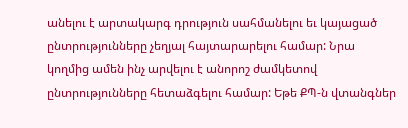անելու է արտակարգ դրություն սահմանելու եւ կայացած ընտրությունները չեղյալ հայտարարելու համար: Նրա կողմից ամեն ինչ արվելու է անորոշ ժամկետով ընտրությունները հետաձգելու համար: Եթե ՔՊ-ն վտանգներ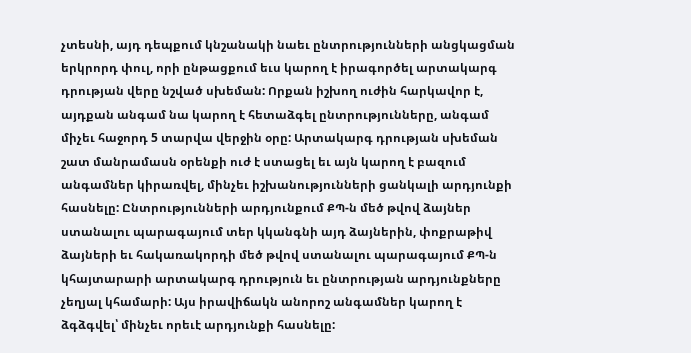չտեսնի, այդ դեպքում կնշանակի նաեւ ընտրությունների անցկացման երկրորդ փուլ, որի ընթացքում եւս կարող է իրագործել արտակարգ դրության վերը նշված սխեման: Որքան իշխող ուժին հարկավոր է, այդքան անգամ նա կարող է հետաձգել ընտրությունները, անգամ միչեւ հաջորդ 5 տարվա վերջին օրը: Արտակարգ դրության սխեման շատ մանրամասն օրենքի ուժ է ստացել եւ այն կարող է բազում անգամներ կիրառվել, մինչեւ իշխանությունների ցանկալի արդյունքի հասնելը: Ընտրությունների արդյունքում ՔՊ-ն մեծ թվով ձայներ ստանալու պարագայում տեր կկանգնի այդ ձայներին, փոքրաթիվ ձայների եւ հակառակորդի մեծ թվով ստանալու պարագայում ՔՊ-ն կհայտարարի արտակարգ դրություն եւ ընտրության արդյունքները չեղյալ կհամարի: Այս իրավիճակն անորոշ անգամներ կարող է ձգձգվել՝ մինչեւ որեւէ արդյունքի հասնելը: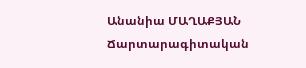Անանիա ՄԱՂԱՔՅԱՆ
Ճարտարագիտական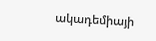ակադեմիայի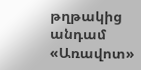թղթակից անդամ
«Առավոտ»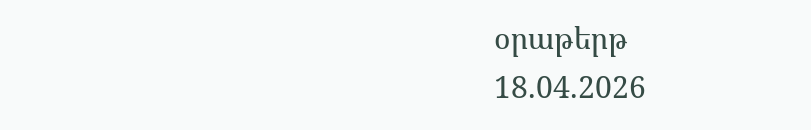օրաթերթ
18.04.2026